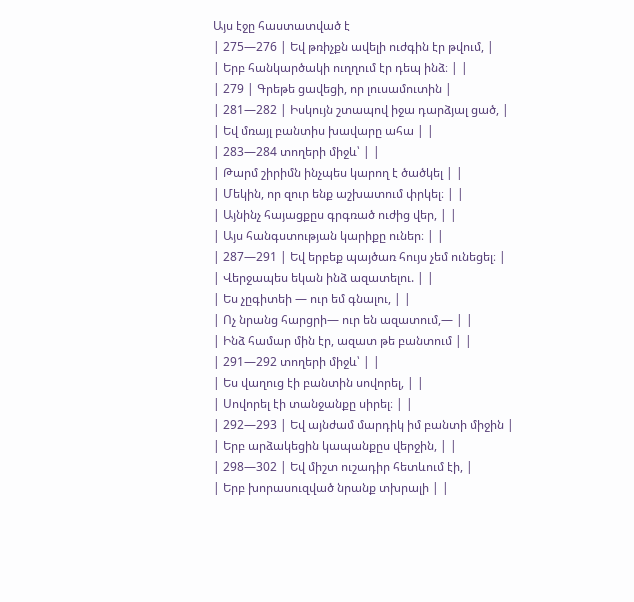Այս էջը հաստատված է
| 275—276 | Եվ թռիչքն ավելի ուժգին էր թվում, |
| Երբ հանկարծակի ուղղում էր դեպ ինձ։ | |
| 279 | Գրեթե ցավեցի, որ լուսամուտին |
| 281—282 | Իսկույն շտապով իջա դարձյալ ցած, |
| Եվ մռայլ բանտիս խավարը ահա | |
| 283—284 տողերի միջև՝ | |
| Թարմ շիրիմն ինչպես կարող է ծածկել | |
| Մեկին, որ զուր ենք աշխատում փրկել։ | |
| Այնինչ հայացքըս գրգռած ուժից վեր, | |
| Այս հանգստության կարիքը ուներ։ | |
| 287—291 | Եվ երբեք պայծառ հույս չեմ ունեցել։ |
| Վերջապես եկան ինձ ազատելու. | |
| Ես չըգիտեի — ուր եմ գնալու, | |
| Ոչ նրանց հարցրի— ուր են ազատում,— | |
| Ինձ համար մին էր, ազատ թե բանտում | |
| 291—292 տողերի միջև՝ | |
| Ես վաղուց էի բանտին սովորել, | |
| Սովորել էի տանջանքը սիրել։ | |
| 292—293 | Եվ այնժամ մարդիկ իմ բանտի միջին |
| Երբ արձակեցին կապանքըս վերջին, | |
| 298—302 | Եվ միշտ ուշադիր հետևում էի, |
| Երբ խորասուզված նրանք տխրալի | |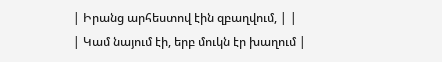| Իրանց արհեստով էին զբաղվում, | |
| Կամ նայում էի, երբ մուկն էր խաղում |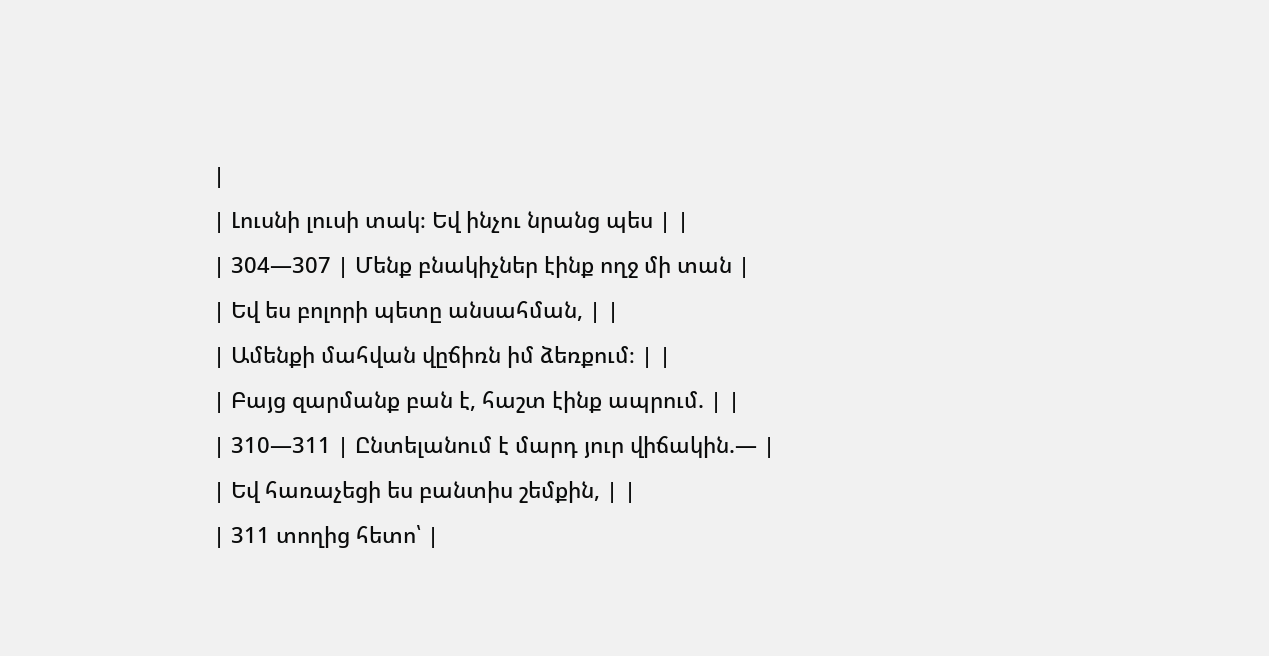|
| Լուսնի լուսի տակ։ Եվ ինչու նրանց պես | |
| 304—307 | Մենք բնակիչներ էինք ողջ մի տան |
| Եվ ես բոլորի պետը անսահման, | |
| Ամենքի մահվան վըճիռն իմ ձեռքում։ | |
| Բայց զարմանք բան է, հաշտ էինք ապրում. | |
| 310—311 | Ընտելանում է մարդ յուր վիճակին.— |
| Եվ հառաչեցի ես բանտիս շեմքին, | |
| 311 տողից հետո՝ |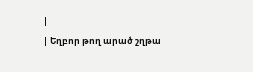|
| Եղբոր թող արած շղթա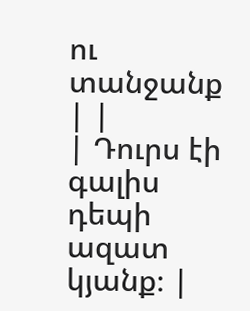ու տանջանք | |
| Դուրս էի գալիս դեպի ազատ կյանք։ |